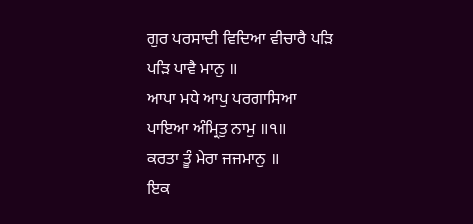ਗੁਰ ਪਰਸਾਦੀ ਵਿਦਿਆ ਵੀਚਾਰੈ ਪੜਿ ਪੜਿ ਪਾਵੈ ਮਾਨੁ ॥
ਆਪਾ ਮਧੇ ਆਪੁ ਪਰਗਾਸਿਆ ਪਾਇਆ ਅੰਮ੍ਰਿਤੁ ਨਾਮੁ ॥੧॥
ਕਰਤਾ ਤੂੰ ਮੇਰਾ ਜਜਮਾਨੁ ॥
ਇਕ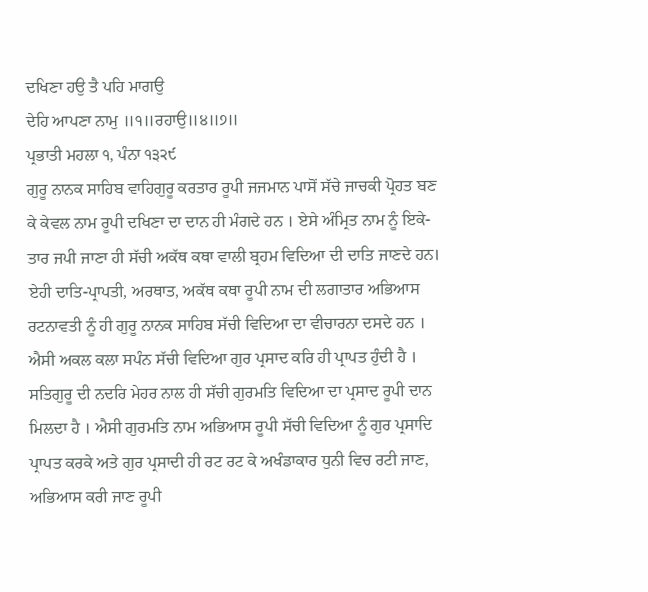ਦਖਿਣਾ ਹਉ ਤੈ ਪਹਿ ਮਾਗਉ
ਦੇਹਿ ਆਪਣਾ ਨਾਮੁ ॥੧॥ਰਹਾਉ॥੪॥੭॥
ਪ੍ਰਭਾਤੀ ਮਹਲਾ ੧, ਪੰਨਾ ੧੩੨੯
ਗੁਰੂ ਨਾਨਕ ਸਾਹਿਬ ਵਾਹਿਗੁਰੂ ਕਰਤਾਰ ਰੂਪੀ ਜਜਮਾਨ ਪਾਸੋਂ ਸੱਚੇ ਜਾਚਕੀ ਪ੍ਰੋਹਤ ਬਣ ਕੇ ਕੇਵਲ ਨਾਮ ਰੂਪੀ ਦਖਿਣਾ ਦਾ ਦਾਨ ਹੀ ਮੰਗਦੇ ਹਨ । ਏਸੇ ਅੰਮ੍ਰਿਤ ਨਾਮ ਨੂੰ ਇਕੇ-ਤਾਰ ਜਪੀ ਜਾਣਾ ਹੀ ਸੱਚੀ ਅਕੱਥ ਕਥਾ ਵਾਲੀ ਬ੍ਰਹਮ ਵਿਦਿਆ ਦੀ ਦਾਤਿ ਜਾਣਦੇ ਹਨ। ਏਹੀ ਦਾਤਿ-ਪ੍ਰਾਪਤੀ, ਅਰਥਾਤ, ਅਕੱਥ ਕਥਾ ਰੂਪੀ ਨਾਮ ਦੀ ਲਗਾਤਾਰ ਅਭਿਆਸ ਰਟਨਾਵਤੀ ਨੂੰ ਹੀ ਗੁਰੂ ਨਾਨਕ ਸਾਹਿਬ ਸੱਚੀ ਵਿਦਿਆ ਦਾ ਵੀਚਾਰਨਾ ਦਸਦੇ ਹਨ । ਐਸੀ ਅਕਲ ਕਲਾ ਸਪੰਨ ਸੱਚੀ ਵਿਦਿਆ ਗੁਰ ਪ੍ਰਸਾਦ ਕਰਿ ਹੀ ਪ੍ਰਾਪਤ ਹੁੰਦੀ ਹੈ । ਸਤਿਗੁਰੂ ਦੀ ਨਦਰਿ ਮੇਹਰ ਨਾਲ ਹੀ ਸੱਚੀ ਗੁਰਮਤਿ ਵਿਦਿਆ ਦਾ ਪ੍ਰਸਾਦ ਰੂਪੀ ਦਾਨ ਮਿਲਦਾ ਹੈ । ਐਸੀ ਗੁਰਮਤਿ ਨਾਮ ਅਭਿਆਸ ਰੂਪੀ ਸੱਚੀ ਵਿਦਿਆ ਨੂੰ ਗੁਰ ਪ੍ਰਸਾਦਿ ਪ੍ਰਾਪਤ ਕਰਕੇ ਅਤੇ ਗੁਰ ਪ੍ਰਸਾਦੀ ਹੀ ਰਟ ਰਟ ਕੇ ਅਖੰਡਾਕਾਰ ਧੁਨੀ ਵਿਚ ਰਟੀ ਜਾਣ, ਅਭਿਆਸ ਕਰੀ ਜਾਣ ਰੂਪੀ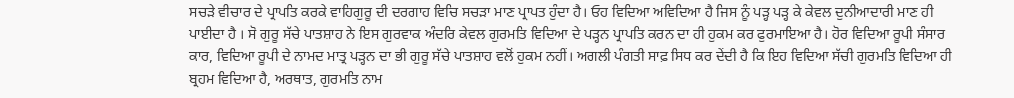ਸਚੜੇ ਵੀਚਾਰ ਦੇ ਪ੍ਰਾਪਤਿ ਕਰਕੇ ਵਾਹਿਗੁਰੂ ਦੀ ਦਰਗਾਹ ਵਿਚਿ ਸਚੜਾ ਮਾਣ ਪ੍ਰਾਪਤ ਹੁੰਦਾ ਹੈ। ਓਹ ਵਿਦਿਆ ਅਵਿਦਿਆ ਹੈ ਜਿਸ ਨੂੰ ਪੜ੍ਹ ਪੜ੍ਹ ਕੇ ਕੇਵਲ ਦੁਨੀਆਦਾਰੀ ਮਾਣ ਹੀ ਪਾਈਦਾ ਹੈ । ਸੋ ਗੁਰੂ ਸੱਚੇ ਪਾਤਸ਼ਾਹ ਨੇ ਇਸ ਗੁਰਵਾਕ ਅੰਦਰਿ ਕੇਵਲ ਗੁਰਮਤਿ ਵਿਦਿਆ ਦੇ ਪੜ੍ਹਨ ਪ੍ਰਾਪਤਿ ਕਰਨ ਦਾ ਹੀ ਹੁਕਮ ਕਰ ਫੁਰਮਾਇਆ ਹੈ। ਹੋਰ ਵਿਦਿਆ ਰੂਪੀ ਸੰਸਾਰ ਕਾਰ, ਵਿਦਿਆ ਰੂਪੀ ਦੇ ਨਾਮਦ ਮਾਤ੍ਰ ਪੜ੍ਹਨ ਦਾ ਭੀ ਗੁਰੂ ਸੱਚੇ ਪਾਤਸ਼ਾਹ ਵਲੋਂ ਹੁਕਮ ਨਹੀਂ। ਅਗਲੀ ਪੰਗਤੀ ਸਾਫ਼ ਸਿਧ ਕਰ ਦੇਂਦੀ ਹੈ ਕਿ ਇਹ ਵਿਦਿਆ ਸੱਚੀ ਗੁਰਮਤਿ ਵਿਦਿਆ ਹੀ ਬ੍ਰਹਮ ਵਿਦਿਆ ਹੈ, ਅਰਥਾਤ, ਗੁਰਮਤਿ ਨਾਮ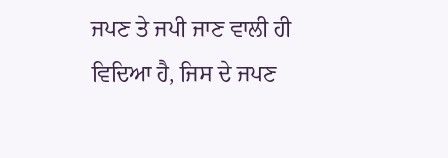ਜਪਣ ਤੇ ਜਪੀ ਜਾਣ ਵਾਲੀ ਹੀ ਵਿਦਿਆ ਹੈ, ਜਿਸ ਦੇ ਜਪਣ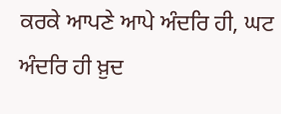ਕਰਕੇ ਆਪਣੇ ਆਪੇ ਅੰਦਰਿ ਹੀ, ਘਟ ਅੰਦਰਿ ਹੀ ਖ਼ੁਦ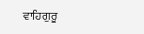ਵਾਹਿਗੁਰੂ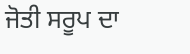ਜੋਤੀ ਸਰੂਪ ਦਾ